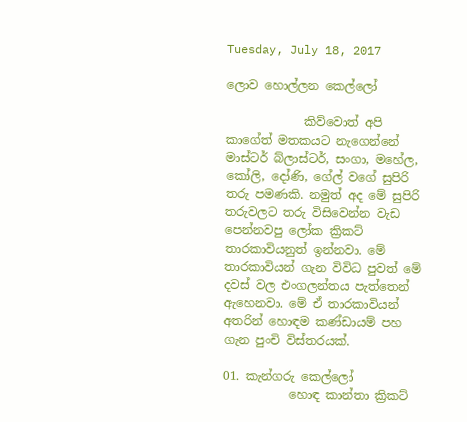Tuesday, July 18, 2017

ලොව හොල්ලන කෙල්ලෝ

             කිව්වොත් අපි කාගේත් මතකයට නැගෙන්නේ මාස්ටර් බ්ලාස්ටර්, සංගා, මහේල, කෝලි, දෝණි, ගේල් වගේ සුපිරි තරු පමණකි. නමුත් අද මේ සුපිරි තරුවලට තරු විසිවෙන්න වැඩ පෙන්නවපු ලෝක ක්‍රිකට් තාරකාවියනුත් ඉන්නවා. මේ තාරකාවියන් ගැන විවිධ පුවත් මේ දවස් වල එංගලන්තය පැත්තෙන් ඇහෙනවා. මේ ඒ තාරකාවියන් අතරින් හොඳම කණ්ඩායම් පහ ගැන පුංචි විස්තරයක්.

01. කැන්ගරු කෙල්ලෝ
           හොඳ කාන්තා ක්‍රිකට්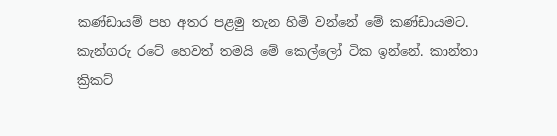කණ්ඩායම් පහ අතර පළමු තැන හිමි වන්නේ මේ කණ්ඩායමට. කැන්ගරු රටේ හෙවත් තමයි මේ කෙල්ලෝ ටික ඉන්නේ. කාන්තා ක්‍රිකට්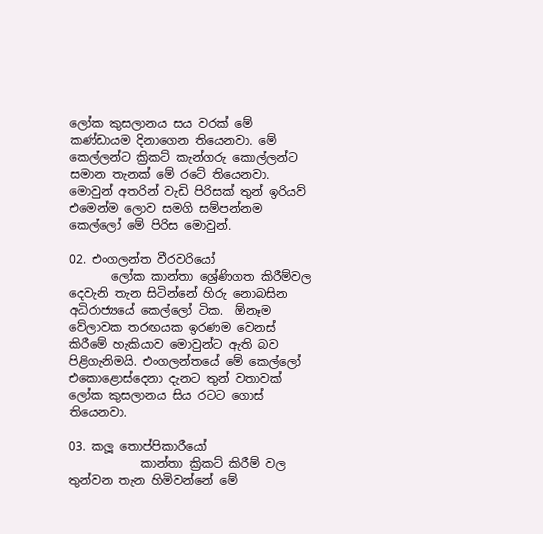ලෝක කුසලානය සය වරක් මේ කණ්ඩායම දිනාගෙන තියෙනවා. මේ කෙල්ලන්ට ක්‍රිකට් කැන්ගරු කොල්ලන්ට සමාන තැනක් මේ රටේ තියෙනවා. මොවුන් අතරින් වැඩි පිරිසක් තුන් ඉරියව් එමෙන්ම ලොව සමගි සම්පන්නම කෙල්ලෝ මේ පිරිස මොවුන්.

02. එංගලන්ත වීරවරියෝ
       ලෝක කාන්තා ශ්‍රේණිගත කිරීම්වල දෙවැනි තැන සිටින්නේ හිරු නොබසින අධිරාජ්‍යයේ කෙල්ලෝ ටික.  ඕනෑම වේලාවක තරඟයක ඉරණම වෙනස් කිරීමේ හැකියාව මොවුන්ට ඇති බව පිළිගැනිමයි. එංගලන්තයේ මේ කෙල්ලෝ එකොළොස්දෙනා දැනට තුන් වතාවක් ලෝක කුසලානය සිය රටට ගොස් තියෙනවා.

03. කලූ තොප්පිකාරීයෝ
            කාන්තා ක්‍රිකට් කිරීම් වල තුන්වන තැන හිමිවන්නේ මේ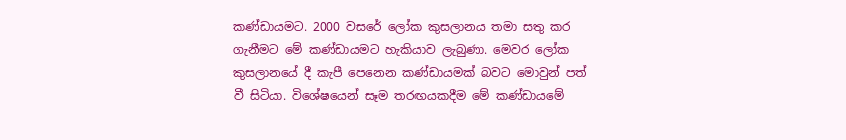කණ්ඩායමට. 2000 වසරේ ලෝක කුසලානය තමා සතු කර ගැනීමට මේ කණ්ඩායමට හැකියාව ලැබුණා. මෙවර ලෝක කුසලානයේ දී කැපී පෙනෙන කණ්ඩායමක් බවට මොවුන් පත් වී සිටියා. විශේෂයෙන් සෑම තරඟයකදීම මේ කණ්ඩායමේ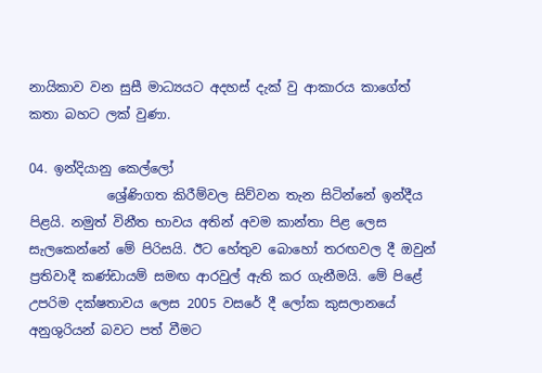නායිකාව වන සුසී මාධ්‍යයට අදහස් දැක් වු ආකාරය කාගේත් කතා බහට ලක් වුණා.

04. ඉන්දියානු කෙල්ලෝ
            ශ්‍රේණිගත කිරීම්වල සිව්වන තැන සිටින්නේ ඉන්දීය පිළයි. නමුත් විනීත භාවය අතින් අවම කාන්තා පිළ ලෙස සැලකෙන්නේ මේ පිරිසයි. ඊට හේතුව බොහෝ තරඟවල දී ඔවුන් ප්‍රතිවාදී කණ්ඩායම් සමඟ ආරවුල් ඇති කර ගැනීමයි. මේ පිළේ උපරිම දක්ෂතාවය ලෙස 2005 වසරේ දී ලෝක කුසලානයේ අනුශුරියන් බවට පත් වීමට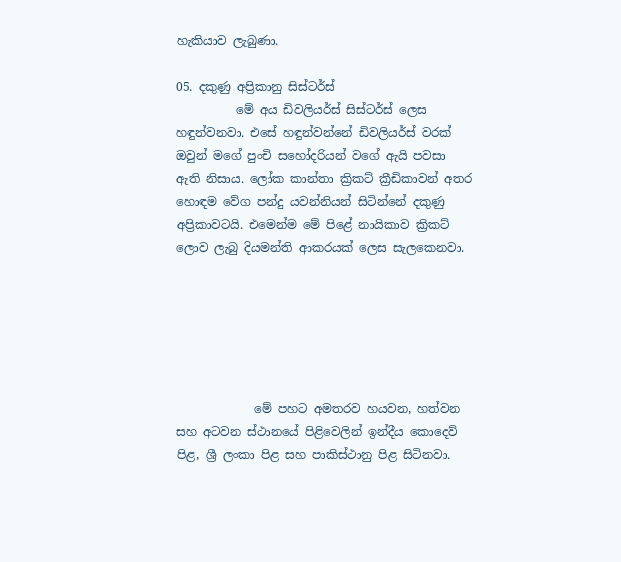හැකියාව ලැබුණා.

05. දකුණු අප්‍රිකානු සිස්ටර්ස්
          මේ අය ඩිවලියර්ස් සිස්ටර්ස් ලෙස හඳුන්වනවා. එසේ හඳුන්වන්නේ ඩිවලියර්ස් වරක් ඔවුන් මගේ පුංචි සහෝදරියන් වගේ ඇයි පවසා ඇති නිසාය. ලෝක කාන්තා ක්‍රිකට් ක්‍රීඩිකාවන් අතර හොඳම වේග පන්දු යවන්නියන් සිටින්නේ දකුණු අප්‍රිකාවටයි. එමෙන්ම මේ පිළේ නායිකාව ක්‍රිකට් ලොව ලැබු දියමන්ති ආකරයක් ලෙස සැලකෙනවා.






             මේ පහට අමතරව හයවන, හත්වන සහ අටවන ස්ථානයේ පිළිවෙලින් ඉන්දීය කොදෙව් පිළ, ශ්‍රී ලංකා පිළ සහ පාකිස්ථානු පිළ සිටිනවා.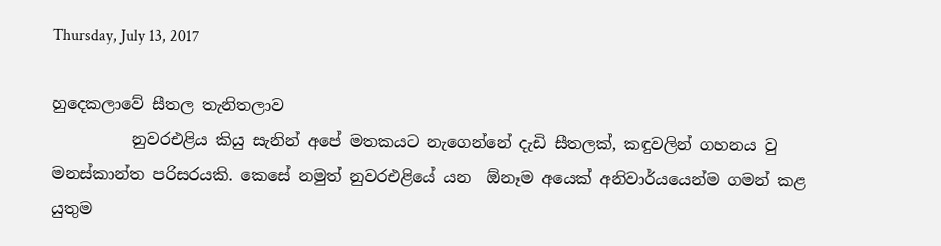Thursday, July 13, 2017

හුදෙකලාවේ සීතල තැනිතලාව
          නුවරඑළිය කියු සැනින් අපේ මතකයට නැගෙන්නේ දැඩි සීතලක්, කඳුවලින් ගහනය වු මනස්කාන්ත පරිසරයකි. කෙසේ නමුත් නුවරඑළියේ යන  ඕනෑම අයෙක් අනිවාර්යයෙන්ම ගමන් කළ යුතුම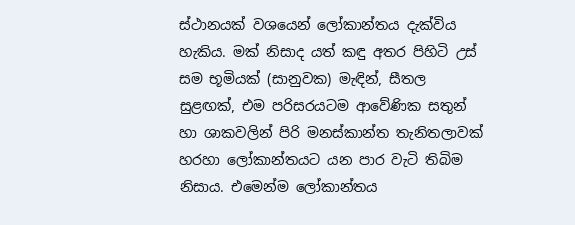ස්ථානයක් වශයෙන් ලෝකාන්තය දැක්විය හැකිය. මක් නිසාද යත් කඳු අතර පිහිටි උස් සම භූමියක් (සානුවක) මැඳින්, සීතල සුළඟක්, එම පරිසරයටම ආවේණික සතුන් හා ශාකවලින් පිරි මනස්කාන්ත තැනිතලාවක් හරහා ලෝකාන්තයට යන පාර වැටි තිබිම නිසාය. එමෙන්ම ලෝකාන්තය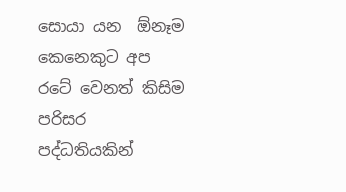සොයා යන  ඕනෑම කෙනෙකුට අප රටේ වෙනත් කිසිම පරිසර පද්ධතියකින්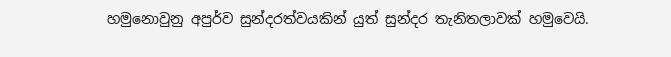හමුනොවුනු අපුර්ව සුන්දරත්වයකින් යුත් සුන්දර තැනිතලාවක් හමුවෙයි.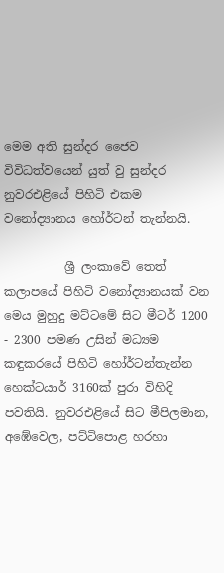මෙම අති සුන්දර ජෛව විවිධත්වයෙන් යුත් වු සුන්දර නුවරඑළියේ පිහිටි එකම වනෝද්‍යානය හෝර්ටන් තැන්නයි.

          ශ්‍රී ලංකාවේ තෙත් කලාපයේ පිහිටි වනෝද්‍යානයක් වන මෙය මුහුදු මට්ටමේ සිට මීටර් 1200 - 2300 පමණ උසින් මධ්‍යම කඳුකරයේ පිහිටි හෝර්ටන්තැන්න හෙක්ටයාර් 3160ක් පුරා විහිදි පවතියි. නුවරඑළියේ සිට මීපිලමාන, අඹේවෙල, පට්ටිපොළ හරහා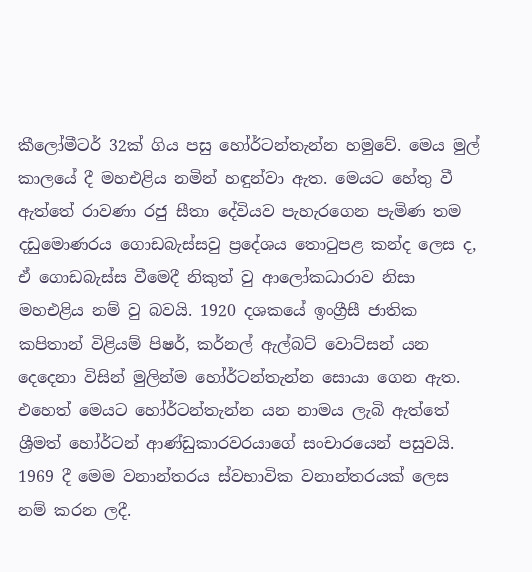කීලෝමීටර් 32ක් ගිය පසු හෝර්ටන්තැන්න හමුවේ. මෙය මුල් කාලයේ දී මහඑළිය නමින් හඳුන්වා ඇත. මෙයට හේතු වී ඇත්තේ රාවණා රජු සීතා දේවියව පැහැරගෙන පැමිණ තම දඩුමොණරය ගොඩබැස්සවු ප්‍රදේශය තොටුපළ කන්ද ලෙස ද, ඒ ගොඩබැස්ස වීමෙදී නිකුත් වු ආලෝකධාරාව නිසා මහඑළිය නම් වු බවයි. 1920 දශකයේ ඉංග්‍රීසී ජාතික කපිතාන් විළියම් පිෂර්, කර්නල් ඇල්බට් වොට්සන් යන දෙදෙනා විසින් මුලින්ම හෝර්ටන්තැන්න සොයා ගෙන ඇත. එහෙත් මෙයට හෝර්ටන්තැන්න යන නාමය ලැබි ඇත්තේ ශ්‍රීමත් හෝර්ටන් ආණ්ඩුකාරවරයාගේ සංචාරයෙන් පසුවයි. 1969 දී මෙම වනාන්තරය ස්වභාවික වනාන්තරයක් ලෙස නම් කරන ලදී.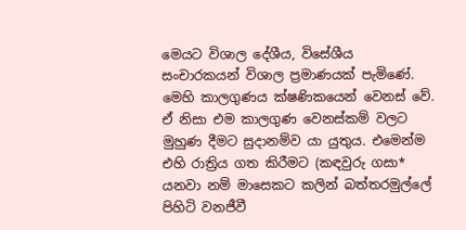මෙයට විශාල දේශීය, විසේශීය සංචාරකයන් විශාල ප්‍රමාණයක් පැමිණේ. මෙහි කාලගුණය ක්ෂණිකයෙන් වෙනස් වේ. ඒ නිසා එම කාලගුණ වෙනස්කම් වලට මුහුණ දීමට සුදානම්ව යා යුතුය. එමෙන්ම එහි රාත්‍රිය ගත කිරීමට (කඳවුරු ගසා* යනවා නම් මාසෙකට කලින් බත්තරමුල්ලේ පිහිටි වනජීවී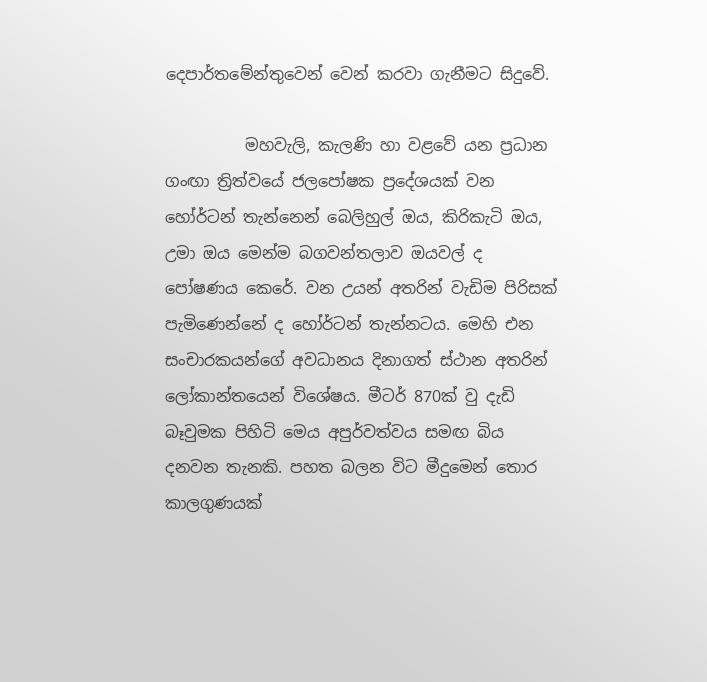දෙපාර්තමේන්තුවෙන් වෙන් කරවා ගැනීමට සිදුවේ.

          මහවැලි, කැලණි හා වළවේ යන ප්‍රධාන ගංඟා ත්‍රිත්වයේ ජලපෝෂක ප්‍රදේශයක් වන හෝර්ටන් තැන්නෙන් බෙලිහුල් ඔය, කිරිකැටි ඔය, උමා ඔය මෙන්ම බගවන්තලාව ඔයවල් ද පෝෂණය කෙරේ. වන උයන් අතරින් වැඩිම පිරිසක් පැමිණෙන්නේ ද හෝර්ටන් තැන්නටය. මෙහි එන සංචාරකයන්ගේ අවධානය දිනාගත් ස්ථාන අතරින් ලෝකාන්තයෙන් විශේෂය. මීටර් 870ක් වු දැඩි බෑවුමක පිහිටි මෙය අපුර්වත්වය සමඟ බිය දනවන තැනකි. පහත බලන විට මීදුමෙන් තොර කාලගුණයක්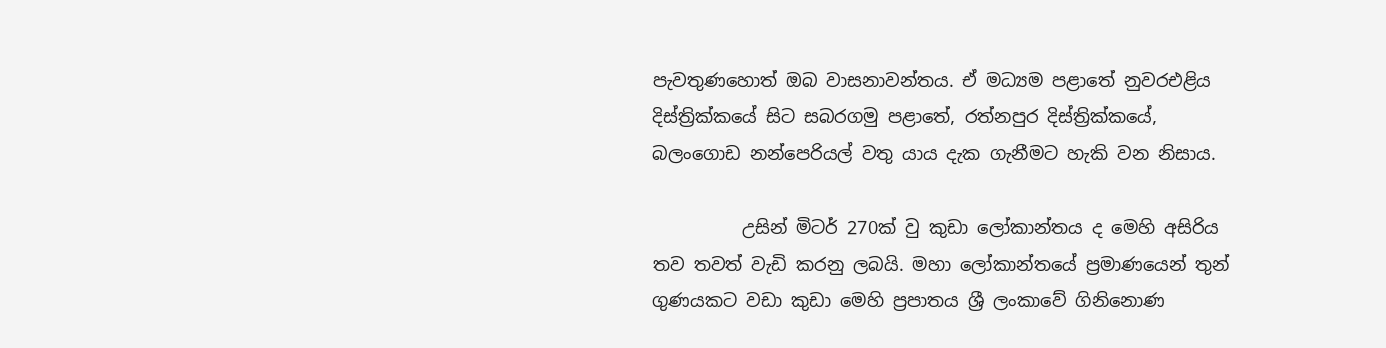පැවතුණහොත් ඔබ වාසනාවන්තය. ඒ මධ්‍යම පළාතේ නුවරඑළිය දිස්ත්‍රික්කයේ සිට සබරගමු පළාතේ, රත්නපුර දිස්ත්‍රික්කයේ, බලංගොඩ නන්පෙරියල් වතු යාය දැක ගැනීමට හැකි වන නිසාය.

          උසින් මිටර් 270ක් වු කුඩා ලෝකාන්තය ද මෙහි අසිරිය තව තවත් වැඩි කරනු ලබයි. මහා ලෝකාන්තයේ ප්‍රමාණයෙන් තුන් ගුණයකට වඩා කුඩා මෙහි ප්‍රපාතය ශ්‍රී ලංකාවේ ගිනිනොණ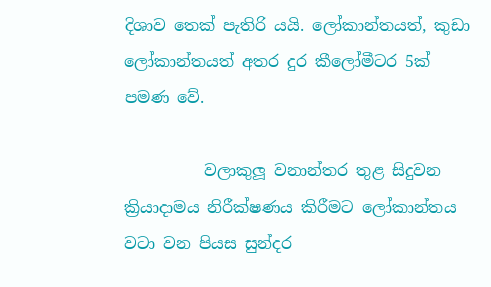දිශාව තෙක් පැතිරි යයි. ලෝකාන්තයත්, කුඩා ලෝකාන්තයත් අතර දුර කීලෝමීටර 5ක් පමණ වේ.

          වලාකුලූ වනාන්තර තුළ සිදුවන ක්‍රියාදාමය නිරීක්ෂණය කිරීමට ලෝකාන්තය වටා වන පියස සුන්දර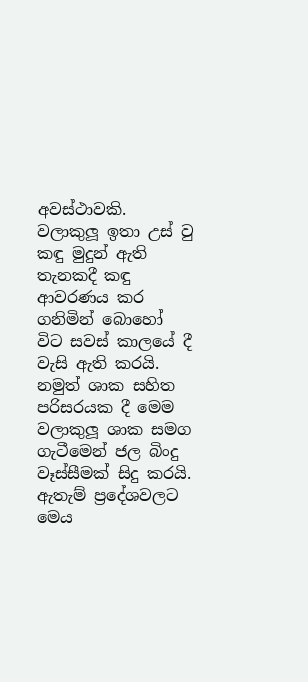අවස්ථාවකි. වලාකුලූ ඉතා උස් වු කඳු මුදුන් ඇති තැනකදී කඳු ආවරණය කර ගනිමින් බොහෝ විට සවස් කාලයේ දී වැසි ඇති කරයි. නමුත් ශාක සහිත පරිසරයක දී මෙම වලාකුලූ ශාක සමග ගැටීමෙන් ජල බිංදු වෑස්සීමක් සිදු කරයි. ඇතැම් ප්‍රදේශවලට මෙය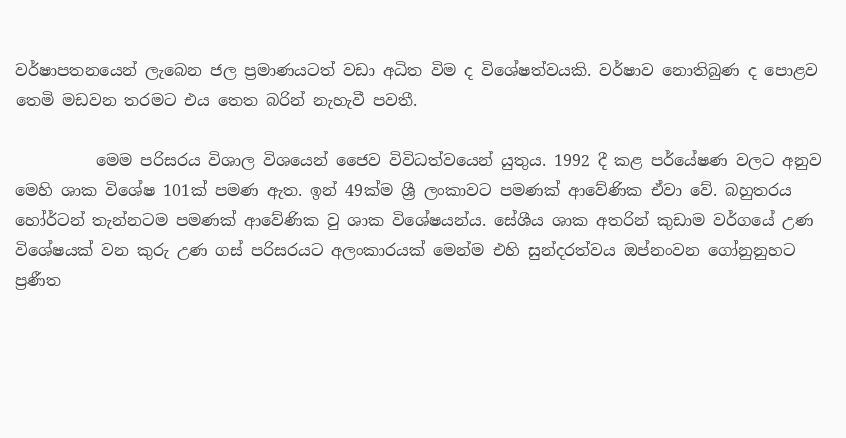වර්ෂාපතනයෙන් ලැබෙන ජල ප්‍රමාණයටත් වඩා අධිත විම ද විශේෂත්වයකි. වර්ෂාව නොතිබුණ ද පොළව තෙමි මඩවන තරමට එය තෙත බරින් නැහැවී පවතී.

          මෙම පරිසරය විශාල විශයෙන් ජෛව විවිධත්වයෙන් යුතුය. 1992 දී කළ පර්යේෂණ වලට අනුව මෙහි ශාක විශේෂ 101ක් පමණ ඇත. ඉන් 49ක්ම ශ්‍රී ලංකාවට පමණක් ආවේණික ඒවා වේ. බහුතරය හෝර්ටන් තැන්නටම පමණක් ආවේණික වු ශාක විශේෂයන්ය. සේශීය ශාක අතරින් කුඩාම වර්ගයේ උණ විශේෂයක් වන කුරු උණ ගස් පරිසරයට අලංකාරයක් මෙන්ම එහි සුන්දරත්වය ඔප්නංවන ගෝනුනුහට ප්‍රණීත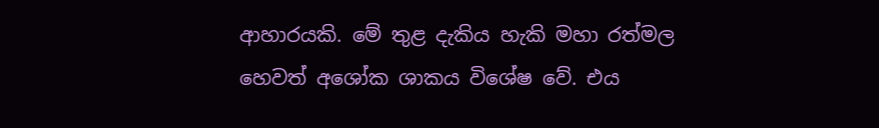ආහාරයකි. මේ තුළ දැකිය හැකි මහා රත්මල හෙවත් අශෝක ශාකය විශේෂ වේ. එය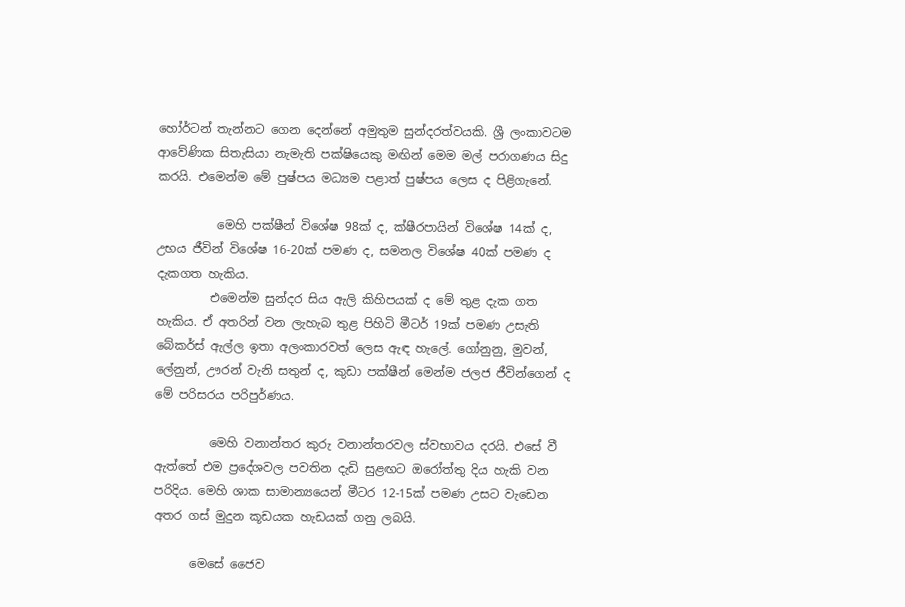හෝර්ටන් තැන්නට ගෙන දෙන්නේ අමුතුම සුන්දරත්වයකි. ශ්‍රී ලංකාවටම ආවේණික සිතැසියා නැමැති පක්ෂියෙකු මඟින් මෙම මල් පරාගණය සිදු කරයි. එමෙන්ම මේ පුෂ්පය මධ්‍යම පළාත් පුෂ්පය ලෙස ද පිළිගැනේ.

          මෙහි පක්ෂීන් විශේෂ 98ක් ද, ක්ෂීරපායින් විශේෂ 14ක් ද, උභය ජීවින් විශේෂ 16-20ක් පමණ ද, සමනල විශේෂ 40ක් පමණ ද දැකගත හැකිය.
         එමෙන්ම සුන්දර සිය ඇලි කිහිපයක් ද මේ තුළ දැක ගත හැකිය. ඒ අතරින් වන ලැහැබ තුළ පිහිටි මීටර් 19ක් පමණ උසැති බේකර්ස් ඇල්ල ඉතා අලංකාරවත් ලෙස ඇඳ හැලේ. ගෝනුනු, මුවන්, ලේනුන්, ඌරන් වැනි සතුන් ද, කුඩා පක්ෂීන් මෙන්ම ජලජ ජීවින්ගෙන් ද මේ පරිසරය පරිපුර්ණය.

         මෙහි වනාන්තර කුරු වනාන්තරවල ස්වභාවය දරයි. එසේ වී ඇත්තේ එම ප්‍රදේශවල පවතින දැඩි සුළඟට ඔරෝත්තු දිය හැකි වන පරිදිය. මෙහි ශාක සාමාන්‍යයෙන් මීටර 12-15ක් පමණ උසට වැඩෙන අතර ගස් මුදුන කූඩයක හැඩයක් ගනු ලබයි.

      මෙසේ ජෛව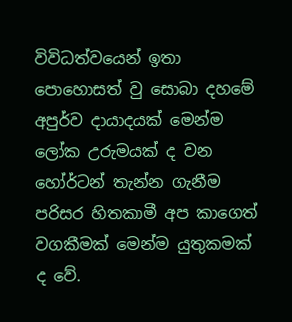විවිධත්වයෙන් ඉතා පොහොසත් වු සොබා දහමේ අපුර්ව දායාදයක් මෙන්ම ලෝක උරුමයක් ද වන හෝර්ටන් තැන්න ගැනීම පරිසර හිතකාමී අප කාගෙත් වගකීමක් මෙන්ම යුතුකමක් ද වේ.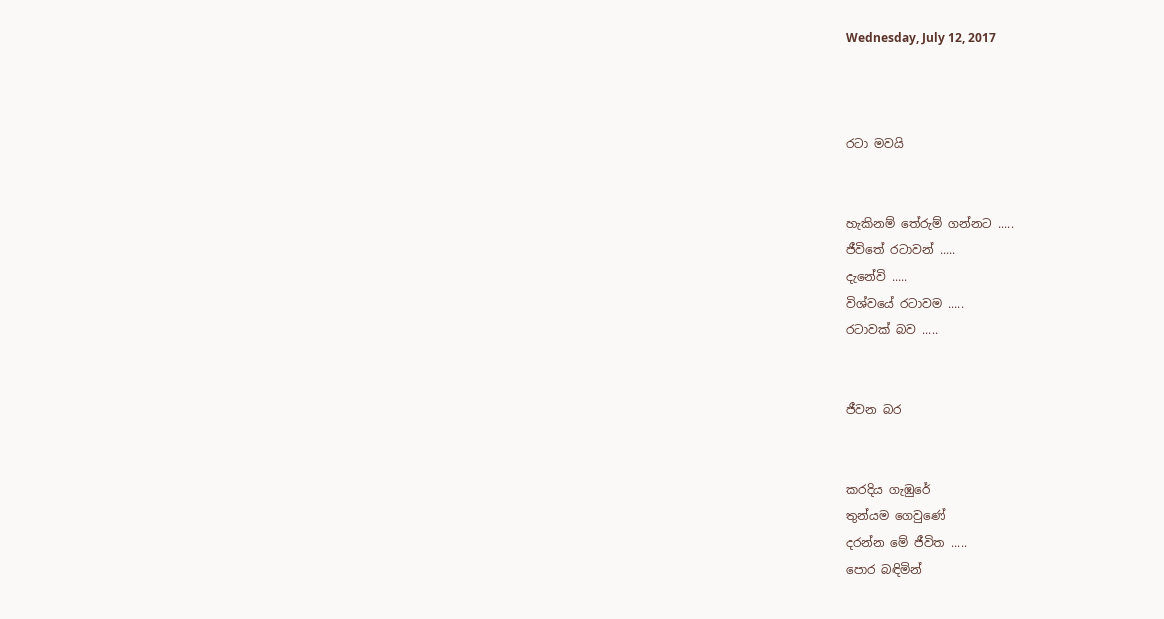Wednesday, July 12, 2017



රටා මවයි


හැකිනම් තේරුම් ගන්නට .....
ජීවිතේ රටාවන් .....
දැනේවි .....
විශ්වයේ රටාවම .....
රටාවක් බව .....


ජීවන බර


කරදිය ගැඹුරේ
තුන්යම ගෙවුණේ
දරන්න මේ ජීවිත .....
පොර බඳිමින්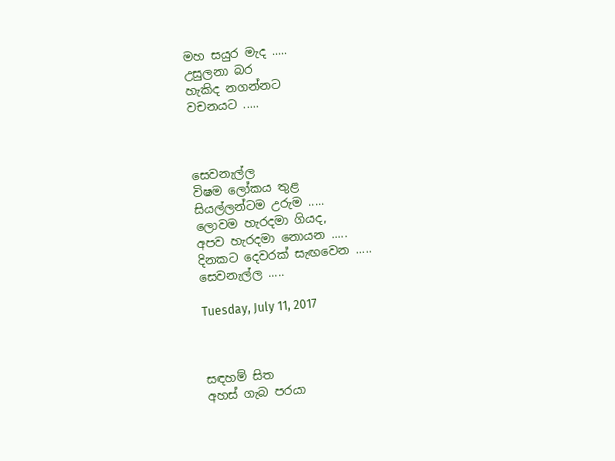මහ සයුර මැද .....
උසුලනා බර
හැකිද නගන්නට
වචනයට .....



සෙවනැල්ල
විෂම ලෝකය තුළ
සියල්ලන්ටම උරුම .....
ලොවම හැරදමා ගියද,
අපව හැරදමා නොයන .....
දිනකට දෙවරක් සැඟවෙන .....
සෙවනැල්ල .....

Tuesday, July 11, 2017



සඳහම් සිත
අහස් ගැබ පරයා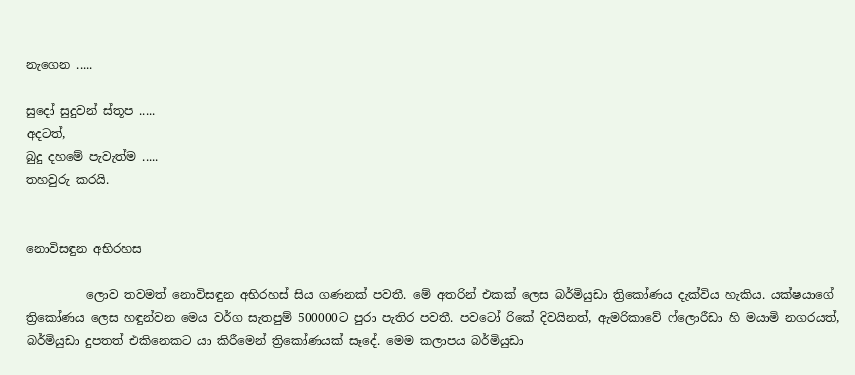නැගෙන .....

සුදෝ සුදුවන් ස්තූප .....
අදටත්,
බුදු දහමේ පැවැත්ම .....
තහවුරු කරයි.


නොවිසඳුන අභිරහස

          ලොව තවමත් නොවිසඳුන අභිරහස් සිය ගණනක් පවතී. මේ අතරින් එකක් ලෙස බර්මියුඩා ත්‍රිකෝණය දැක්විය හැකිය. යක්ෂයාගේ ත්‍රිකෝණය ලෙස හඳුන්වන මෙය වර්ග සැතපුම් 500000ට පුරා පැතිර පවතී. පවටෝ රිකේ දිවයිනත්, ඇමරිකාවේ ෆ්ලොරීඩා හි මයාමි නගරයත්, බර්මියුඩා දුපතත් එකිනෙකට යා කිරීමෙන් ත්‍රිකෝණයක් සෑදේ. මෙම කලාපය බර්මියුඩා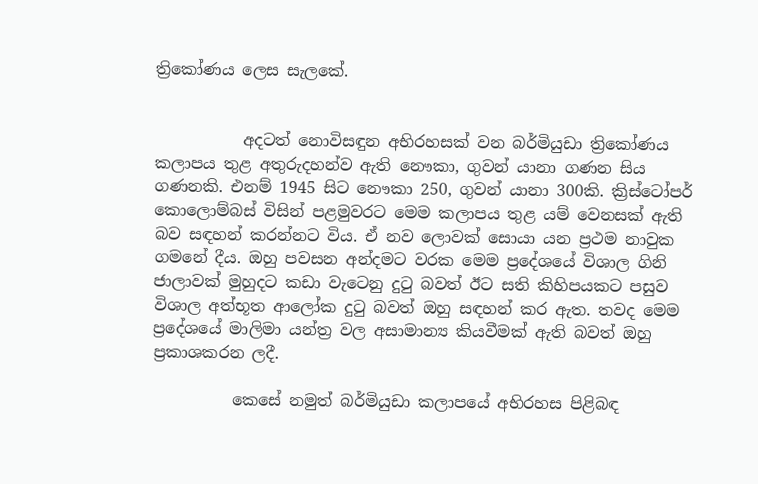ත්‍රිකෝණය ලෙස සැලකේ.


           අදටත් නොවිසඳුන අභිරහසක් වන බර්මියුඩා ත්‍රිකෝණය කලාපය තුළ අතුරුදහන්ව ඇති නෞකා, ගුවන් යානා ගණන සිය ගණනකි. එනම් 1945 සිට නෞකා 250, ගුවන් යානා 300කි. ක්‍රිස්ටෝපර් කොලොම්බස් විසින් පළමුවරට මෙම කලාපය තුළ යම් වෙනසක් ඇති බව සඳහන් කරන්නට විය. ඒ නව ලොවක් සොයා යන ප්‍රථම නාවුක ගමනේ දීය. ඔහු පවසන අන්දමට වරක මෙම ප්‍රදේශයේ විශාල ගිනි ජාලාවක් මුහුදට කඩා වැටෙනු දුටු බවත් ඊට සති කිහිපයකට පසුව විශාල අත්භූත ආලෝක දුටු බවත් ඔහු සඳහන් කර ඇත. තවද මෙම ප්‍රදේශයේ මාලිමා යන්ත්‍ර වල අසාමාන්‍ය කියවීමක් ඇති බවත් ඔහු ප්‍රකාශකරන ලදී.

          කෙසේ නමුත් බර්මියුඩා කලාපයේ අභිරහස පිළිබඳ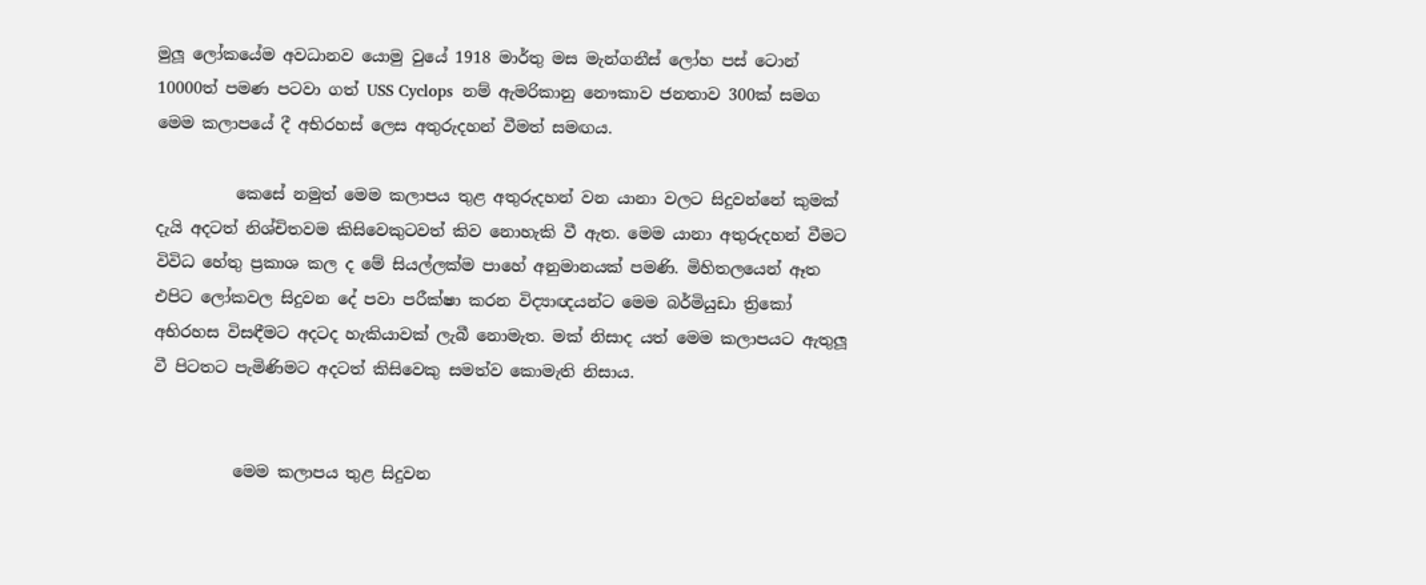මුලූ ලෝකයේම අවධානව යොමු වුයේ 1918 මාර්තු මස මැන්ගනීස් ලෝහ පස් ටොන් 10000ත් පමණ පටවා ගත් USS Cyclops  නම් ඇමරිකානු නෞකාව ජනතාව 300ක් සමග මෙම කලාපයේ දී අභිරහස් ලෙස අතුරුදහන් වීමත් සමඟය.

          කෙසේ නමුත් මෙම කලාපය තුළ අතුරුදහන් වන යානා වලට සිදුවන්නේ කුමක් දැයි අදටත් නිශ්චිතවම කිසිවෙකුටවත් කිව නොහැකි වී ඇත. මෙම යානා අතුරුදහන් වීමට විවිධ හේතු ප්‍රකාශ කල ද මේ සියල්ලක්ම පාහේ අනුමානයක් පමණි. මිහිතලයෙන් ඈත එපිට ලෝකවල සිදුවන දේ පවා පරීක්ෂා කරන විද්‍යාඥයන්ට මෙම බර්මියුඩා ත්‍රිකෝ අභිරහස විසඳීමට අදටද හැකියාවක් ලැබී නොමැත. මක් නිසාද යත් මෙම කලාපයට ඇතුලූ වී පිටතට පැමිණිමට අදටත් කිසිවෙකු සමත්ව කොමැති නිසාය.


          මෙම කලාපය තුළ සිදුවන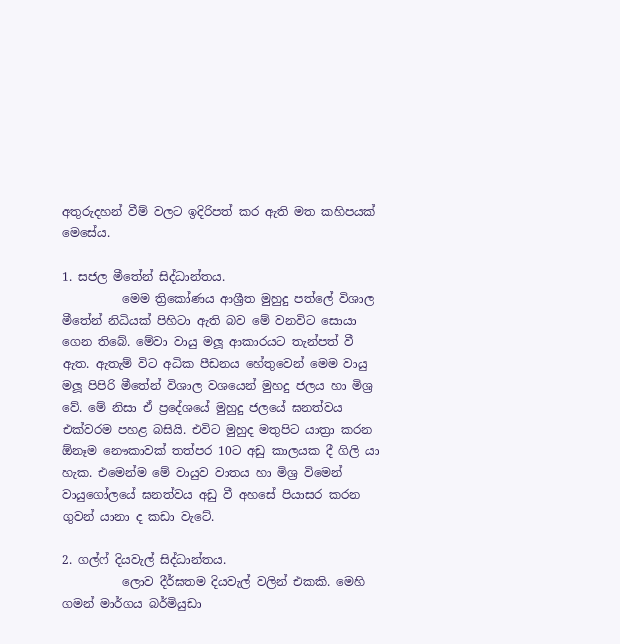අතුරුදහන් වීම් වලට ඉදිරිපත් කර ඇති මත කහිපයක් මෙසේය.

1. සජල මීතේන් සිද්ධාන්තය.
          මෙම ත්‍රිකෝණය ආශ්‍රීත මුහුදු පත්ලේ විශාල මීතේන් නිධියක් පිහිටා ඇති බව මේ වනවිට සොයා ගෙන තිබේ. මේවා වායු මලූ ආකාරයට තැන්පත් වී ඇත. ඇතැම් විට අධික පීඩනය හේතුවෙන් මෙම වායු මලූ පිපිරි මීතේන් විශාල වශයෙන් මුහදු ජලය හා මිශ්‍ර වේ. මේ නිසා ඒ ප්‍රදේශයේ මුහුදු ජලයේ ඝනත්වය එක්වරම පහළ බසියි. එවිට මුහුද මතුපිට යාත්‍රා කරන  ඕනෑම නෞකාවක් තත්පර 10ට අඩු කාලයක දී ගිලි යා හැක. එමෙන්ම මේ වායුව වාතය හා මිශ්‍ර විමෙන් වායුගෝලයේ ඝනත්වය අඩු වී අහසේ පියාසර කරන ගුවන් යානා ද කඩා වැටේ.

2. ගල්ෆ් දියවැල් සිද්ධාන්තය.
          ලොව දීර්ඝතම දියවැල් වලින් එකකි. මෙහි ගමන් මාර්ගය බර්මියුඩා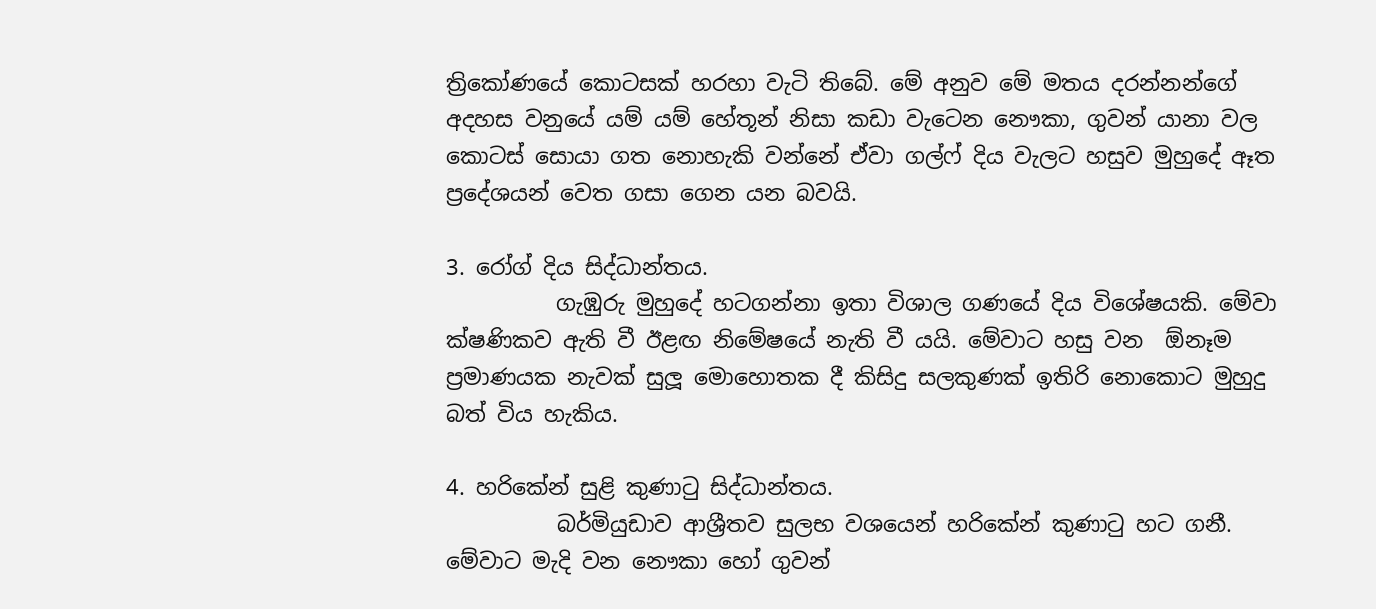ත්‍රිකෝණයේ කොටසක් හරහා වැටි තිබේ. මේ අනුව මේ මතය දරන්නන්ගේ අදහස වනුයේ යම් යම් හේතූන් නිසා කඩා වැටෙන නෞකා, ගුවන් යානා වල කොටස් සොයා ගත නොහැකි වන්නේ ඒවා ගල්ෆ් දිය වැලට හසුව මුහුදේ ඈත ප්‍රදේශයන් වෙත ගසා ගෙන යන බවයි.

3. රෝග් දිය සිද්ධාන්තය.
          ගැඹුරු මුහුදේ හටගන්නා ඉතා විශාල ගණයේ දිය විශේෂයකි. මේවා ක්ෂණිකව ඇති වී ඊළඟ නිමේෂයේ නැති වී යයි. මේවාට හසු වන  ඕනෑම ප්‍රමාණයක නැවක් සුලූ මොහොතක දී කිසිදු සලකුණක් ඉතිරි නොකොට මුහුදු බත් විය හැකිය.

4. හරිකේන් සුළි කුණාටු සිද්ධාන්තය.
          බර්මියුඩාව ආශ්‍රීතව සුලභ වශයෙන් හරිකේන් කුණාටු හට ගනී. මේවාට මැදි වන නෞකා හෝ ගුවන්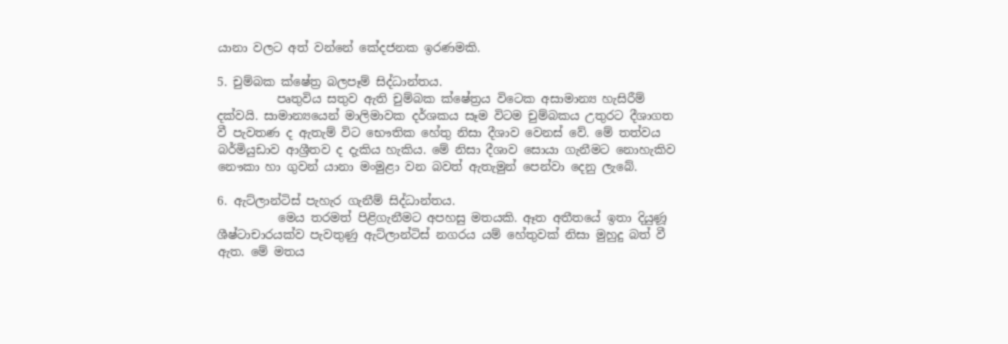යානා වලට අත් වන්නේ කේදජනක ඉරණමකි.

5. චුම්බක ක්ෂේත්‍ර බලපෑම් සිද්ධාන්තය.
          පෘතුවිය සතුව ඇති චුම්බක ක්ෂේත්‍රය විටෙක අසාමාන්‍ය හැසිරීම් දක්වයි. සාමාන්‍යයෙන් මාලිමාවක දර්ශකය සෑම විටම චුම්බකය උතුරට දීශාගත වී පැවතණ ද ඇතැම් විට භෞතික හේතු නිසා දීශාව වෙනස් වේ. මේ තත්වය බර්මියුඩාව ආශ්‍රීතව ද දැකිය හැකිය. මේ නිසා දීශාව සොයා ගැනීමට නොහැකිව නෞකා හා ගුවන් යානා මංමුළා වන බවත් ඇතැමුන් පෙන්වා දෙනු ලැබේ.

6. ඇට්ලාන්ටිස් පැහැර ගැනීම් සිද්ධාන්තය.
          මෙය තරමත් පිළිගැනීමට අපහසු මතයකි. ඈත අතීතයේ ඉතා දියුණූ ශීෂ්ටාචාරයක්ව පැවතුණු ඇට්ලාන්ටිස් නගරය යම් හේතුවක් නිසා මුහුදු බත් වී ඇත. මේ මතය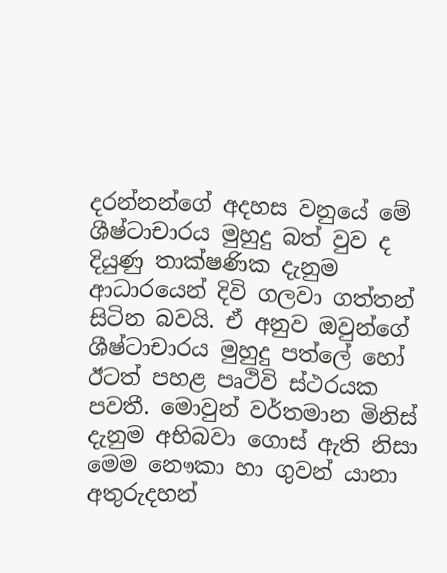දරන්නන්ගේ අදහස වනුයේ මේ ශීෂ්ටාචාරය මුහුදු බත් වුව ද දියුණු තාක්ෂණික දැනුම ආධාරයෙන් දිවි ගලවා ගත්තන් සිටින බවයි. ඒ අනුව ඔවුන්ගේ ශීෂ්ටාචාරය මුහුදු පත්ලේ හෝ ඊටත් පහළ පෘථිවි ස්ථරයක පවතී. මොවුන් වර්තමාන මිනිස් දැනුම අභිබවා ගොස් ඇති නිසා මෙම නෞකා හා ගුවන් යානා අතුරුදහන්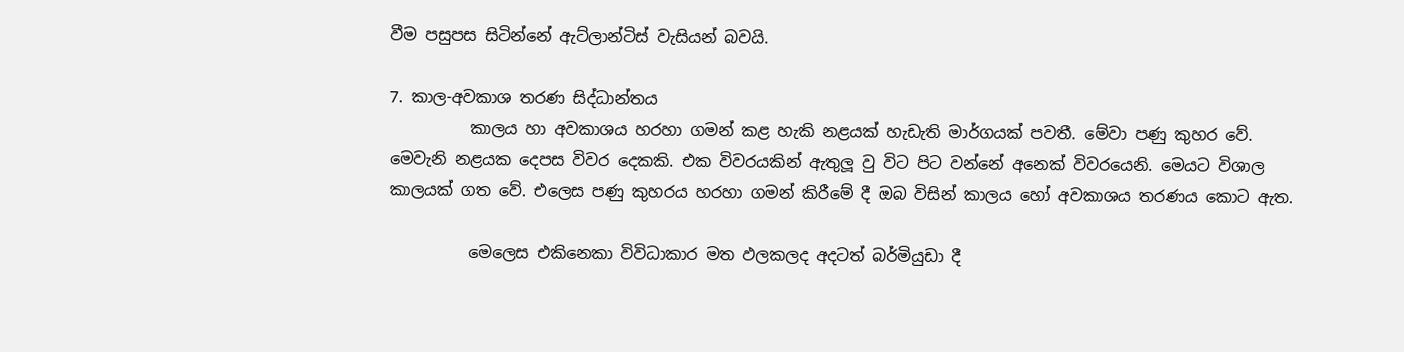වීම පසුපස සිටින්නේ ඇට්ලාන්ටිස් වැසියන් බවයි.

7. කාල-අවකාශ තරණ සිද්ධාන්තය
          කාලය හා අවකාශය හරහා ගමන් කළ හැකි නළයක් හැඩැති මාර්ගයක් පවතී. මේවා පණු කුහර වේ. මෙවැනි නළයක දෙපස විවර දෙකකි. එක විවරයකින් ඇතුලූ වු විට පිට වන්නේ අනෙක් විවරයෙනි. මෙයට විශාල කාලයක් ගත වේ. එලෙස පණු කුහරය හරහා ගමන් කිරීමේ දී ඔබ විසින් කාලය හෝ අවකාශය තරණය කොට ඇත.

          මෙලෙස එකිනෙකා විවිධාකාර මත ඵලකලද අදටත් බර්මියුඩා දී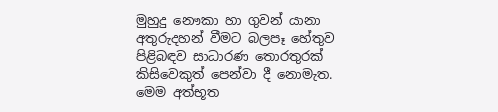මුහුදු නෞකා හා ගුවන් යානා අතුරුදහන් වීමට බලපෑ හේතුව පිළිබඳව සාධාරණ තොරතුරක් කිසිවෙකුත් පෙන්වා දී නොමැත. මෙම අත්භූත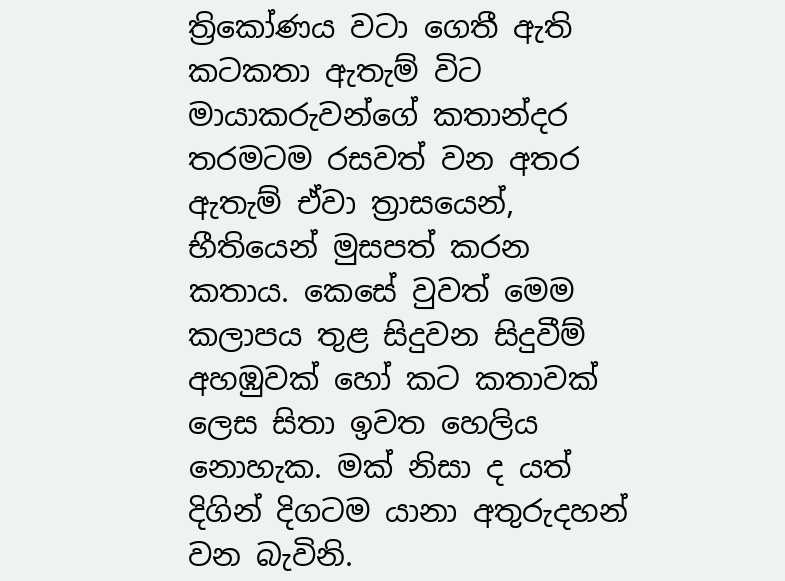ත්‍රිකෝණය වටා ගෙතී ඇති කටකතා ඇතැම් විට මායාකරුවන්ගේ කතාන්දර තරමටම රසවත් වන අතර ඇතැම් ඒවා ත්‍රාසයෙන්, භීතියෙන් මුසපත් කරන කතාය. කෙසේ වුවත් මෙම කලාපය තුළ සිදුවන සිදුවීම් අහඹුවක් හෝ කට කතාවක් ලෙස සිතා ඉවත හෙලිය නොහැක. මක් නිසා ද යත් දිගින් දිගටම යානා අතුරුදහන් වන බැවිනි.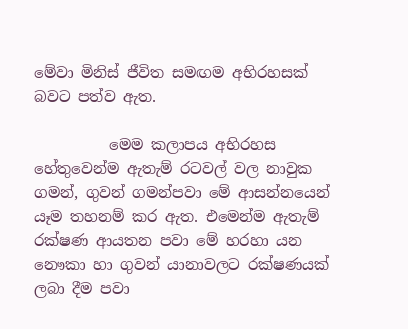මේවා මිනිස් ජීවිත සමඟම අභිරහසක් බවට පත්ව ඇත.

          මෙම කලාපය අභිරහස හේතුවෙන්ම ඇතැම් රටවල් වල නාවුක ගමන්, ගුවන් ගමන්පවා මේ ආසන්නයෙන් යෑම තහනම් කර ඇත. එමෙන්ම ඇතැම් රක්ෂණ ආයතන පවා මේ හරහා යන නෞකා හා ගුවන් යානාවලට රක්ෂණයක් ලබා දීම පවා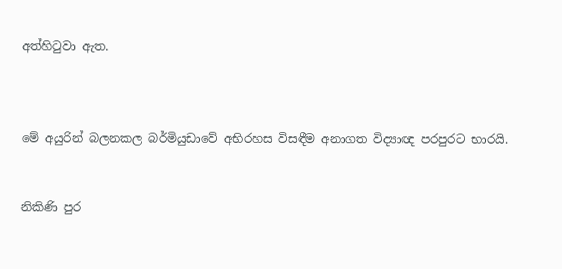අත්හිටුවා ඇත.



මේ අයුරින් බලනකල බර්මියුඩාවේ අභිරහස විසඳීම අනාගත විද්‍යාඥ පරපුරට භාරයි.


නිකිණි පුර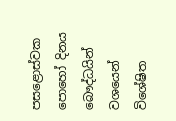පසළොස්වක පොහෝ දිනය               බෞද්ධයින් වශයෙන් විශේෂිත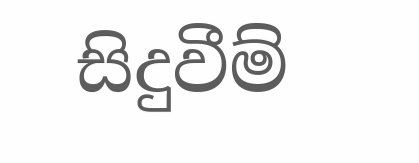සිදුවීම්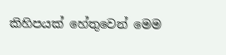කිහිපයක් හේතුවෙන් මෙම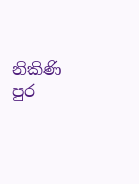නිකිණි පුර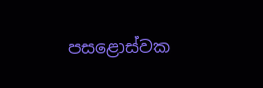පසළොස්වක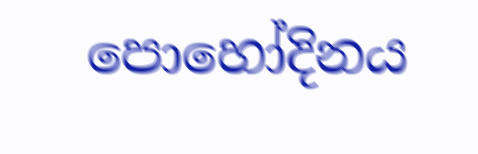පොහෝදිනය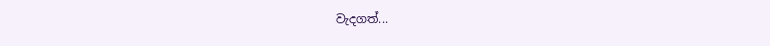වැදගත්...